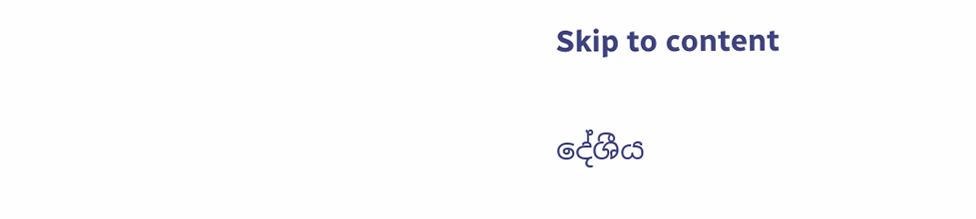Skip to content

දේශීය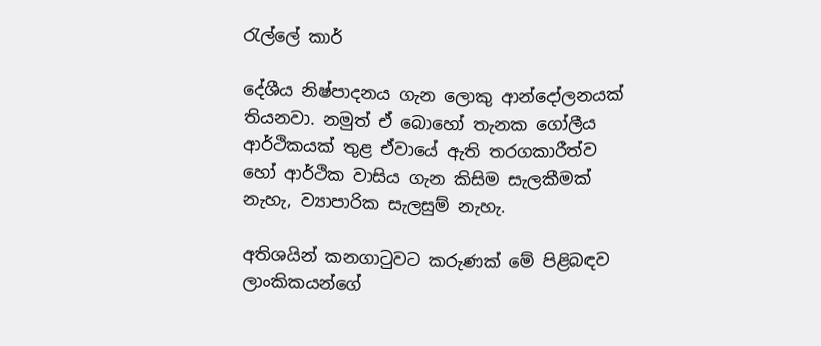රැල්ලේ කාර්

දේශීය නිෂ්පාදනය ගැන ලොකු ආන්දෝලනයක් තියනවා. නමුත් ඒ බොහෝ තැනක ගෝලීය ආර්ථිකයක් තුළ ඒවායේ ඇති තරගකාරීත්ව හෝ ආර්ථික වාසිය ගැන කිසිම සැලකීමක් නැහැ, ව්‍යාපාරික සැලසුම් නැහැ.

අතිශයින් කනගාටුවට කරුණක් මේ පිළිබඳව ලාංකිකයන්ගේ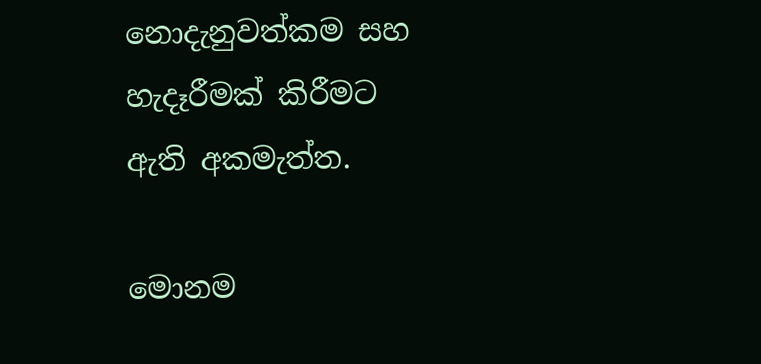නොදැනුවත්කම සහ හැදෑරීමක් කිරීමට ඇති අකමැත්ත.

මොනම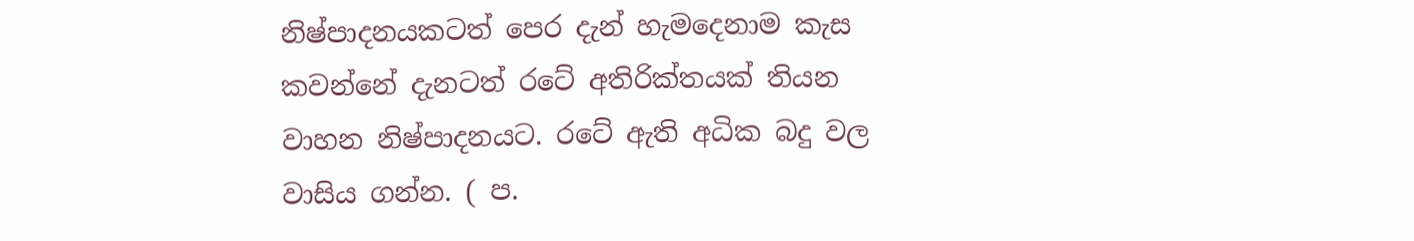නිෂ්පාදනයකටත් පෙර දැන් හැමදෙනාම කැස කවන්නේ දැනටත් රටේ අතිරික්තයක් තියන වාහන නිෂ්පාදනයට. රටේ ඇති අධික බදු වල වාසිය ගන්න. ( ප.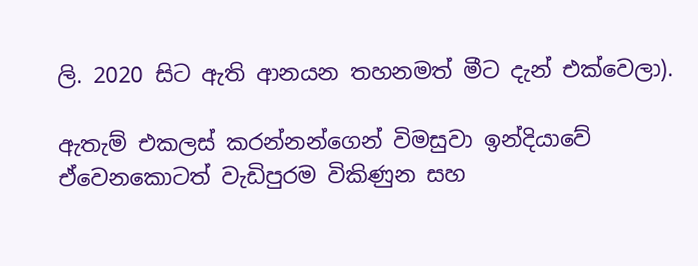ලි. 2020 සිට ඇති ආනයන තහනමත් මීට දැන් එක්වෙලා).

ඇතැම් එකලස් කරන්නන්ගෙන් විමසුවා ඉන්දියාවේ ඒවෙනකොටත් වැඩිපුරම විකිණුන සහ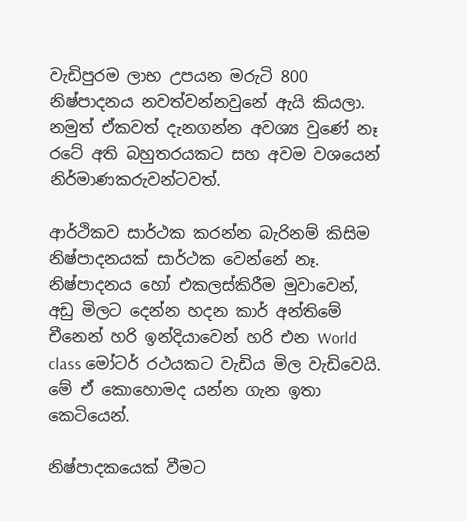වැඩිපුරම ලාභ උපයන මරුටි 800 නිෂ්පාදනය නවත්වන්නවුනේ ඇයි කියලා. නමුත් ඒකවත් දැනගන්න අවශ්‍ය වුණේ නෑ රටේ අති බහුතරයකට සහ අවම වශයෙන් නිර්මාණකරුවන්ටවත්.

ආර්ථිකව සාර්ථක කරන්න බැරිනම් කිසිම නිෂ්පාදනයක් සාර්ථක වෙන්නේ නෑ. නිෂ්පාදනය හෝ එකලස්කිරීම මුවාවෙන්, අඩු මිලට දෙන්න හදන කාර් අන්තිමේ චීනෙන් හරි ඉන්දියාවෙන් හරි එන World class මෝටර් රථයකට වැඩිය මිල වැඩිවෙයි. මේ ඒ කොහොමද යන්න ගැන ඉතා කෙටියෙන්.

නිෂ්පාදකයෙක් වීමට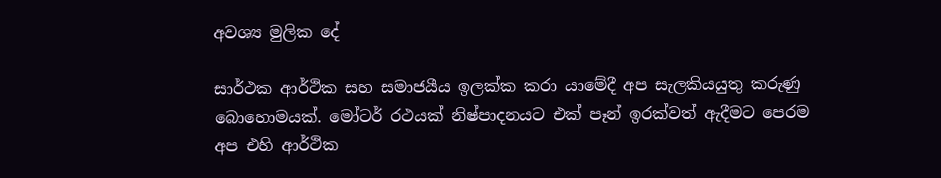අවශ්‍ය මුලික දේ

සාර්ථක ආර්ථික සහ සමාජයීය ඉලක්ක කරා යාමේදී අප සැලකියයුතු කරුණු බොහොමයක්. මෝටර් රථයක් නිෂ්පාදනයට එක් පෑන් ඉරක්වත් ඇදීමට පෙරම අප එහි ආර්ථික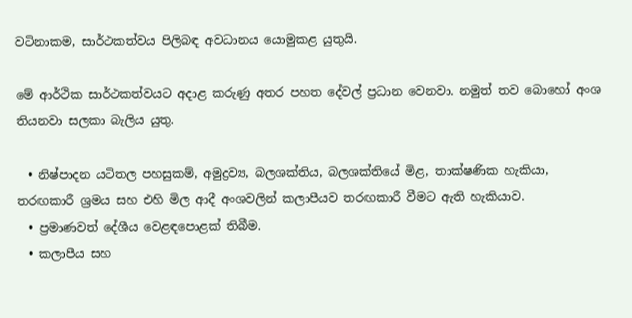වටිනාකම, සාර්ථකත්වය පිලිබඳ අවධානය යොමුකළ යුතුයි.

මේ ආර්ථික සාර්ථකත්වයට අදාළ කරුණු අතර පහත දේවල් ප්‍රධාන වෙනවා. නමුත් තව බොහෝ අංශ තියනවා සලකා බැලිය යුතු.

  • නිෂ්පාදන යටිතල පහසුකම්, අමුද්‍රව්‍ය, බලශක්තිය, බලශක්තියේ මිළ, තාක්ෂණික හැකියා, තරඟකාරී ශ්‍රමය සහ එහි මිල ආදී අංශවලින් කලාපීයව තරඟකාරී වීමට ඇති හැකියාව.
  • ප්‍රමාණවත් දේශීය වෙළඳපොළක් තිබීම.
  • කලාපීය සහ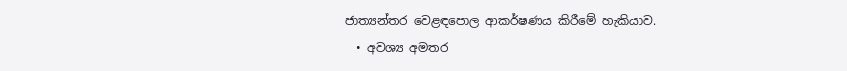ජාත්‍යන්තර වෙළඳපොල ආකර්ෂණය කිරීමේ හැකියාව.
  • අවශ්‍ය අමතර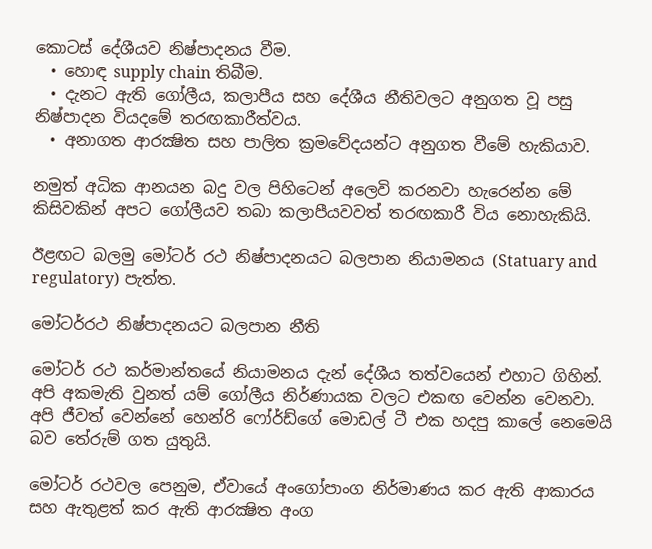කොටස් දේශීයව නිෂ්පාදනය වීම.
  • හොඳ supply chain තිබීම.
  • දැනට ඇති ගෝලීය, කලාපීය සහ දේශීය නීතිවලට අනුගත වූ පසු නිෂ්පාදන වියදමේ තරඟකාරීත්වය.
  • අනාගත ආරක්‍ෂිත සහ පාලිත ක්‍රමවේදයන්ට අනුගත වීමේ හැකියාව.

නමුත් අධික ආනයන බදු වල පිහිටෙන් අලෙවි කරනවා හැරෙන්න මේ කිසිවකින් අපට ගෝලීයව තබා කලාපීයවවත් තරඟකාරී විය නොහැකියි.

ඊළඟට බලමු මෝටර් රථ නිෂ්පාදනයට බලපාන නියාමනය (Statuary and regulatory) පැත්ත.

මෝටර්රථ නිෂ්පාදනයට බලපාන නීති

මෝටර් රථ කර්මාන්තයේ නියාමනය දැන් දේශීය තත්වයෙන් එහාට ගිහින්. අපි අකමැති වුනත් යම් ගෝලීය නිර්ණායක වලට එකඟ වෙන්න වෙනවා. අපි ජීවත් වෙන්නේ හෙන්රි ෆෝර්ඩ්ගේ මොඩල් ටී එක හදපු කාලේ නෙමෙයි බව තේරුම් ගත යුතුයි.

මෝටර් රථවල පෙනුම, ඒවායේ අංගෝපාංග නිර්මාණය කර ඇති ආකාරය සහ ඇතුළත් කර ඇති ආරක්‍ෂිත අංග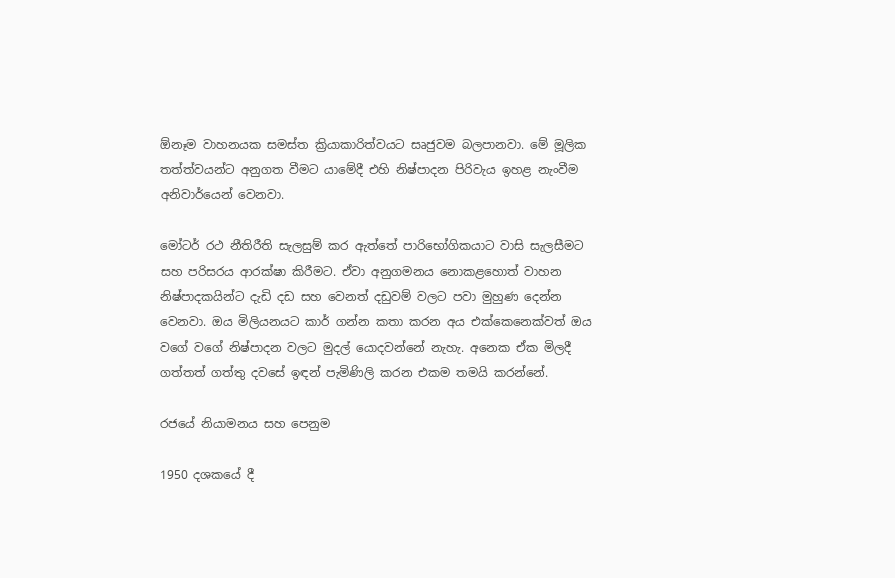ඕනෑම වාහනයක සමස්ත ක්‍රියාකාරිත්වයට සෘජුවම බලපානවා. මේ මූලික තත්ත්වයන්ට අනුගත වීමට යාමේදී එහි නිෂ්පාදන පිරිවැය ඉහළ නැංවීම අනිවාර්යෙන් වෙනවා.

මෝටර් රථ නීතිරීති සැලසුම් කර ඇත්තේ පාරිභෝගිකයාට වාසි සැලසීමට සහ පරිසරය ආරක්ෂා කිරීමට. ඒවා අනුගමනය නොකළහොත් වාහන නිෂ්පාදකයින්ට දැඩි දඩ සහ වෙනත් දඩුවම් වලට පවා මුහුණ දෙන්න වෙනවා. ඔය මිලියනයට කාර් ගන්න කතා කරන අය එක්කෙනෙක්වත් ඔය වගේ වගේ නිෂ්පාදන වලට මුදල් යොදවන්නේ නැහැ. අනෙක ඒක මිලදී ගත්තත් ගත්තු දවසේ ඉඳන් පැමිණිලි කරන එකම තමයි කරන්නේ.

රජයේ නියාමනය සහ පෙනුම

1950 දශකයේ දී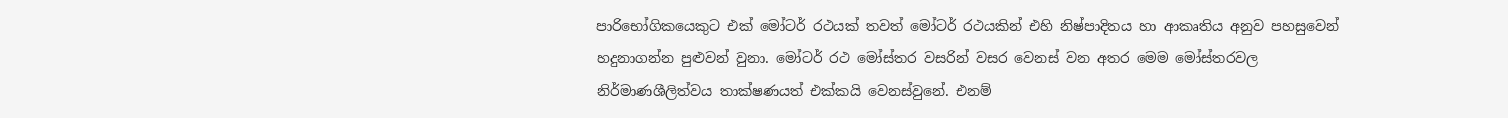පාරිභෝගිකයෙකුට එක් මෝටර් රථයක් තවත් මෝටර් රථයකින් එහි නිෂ්පාදිතය හා ආකෘතිය අනුව පහසුවෙන් හදුනාගන්න පුළුවන් වුනා. මෝටර් රථ මෝස්තර වසරින් වසර වෙනස් වන අතර මෙම මෝස්තරවල නිර්මාණශීලිත්වය තාක්ෂණයත් එක්කයි වෙනස්වුනේ. එනම්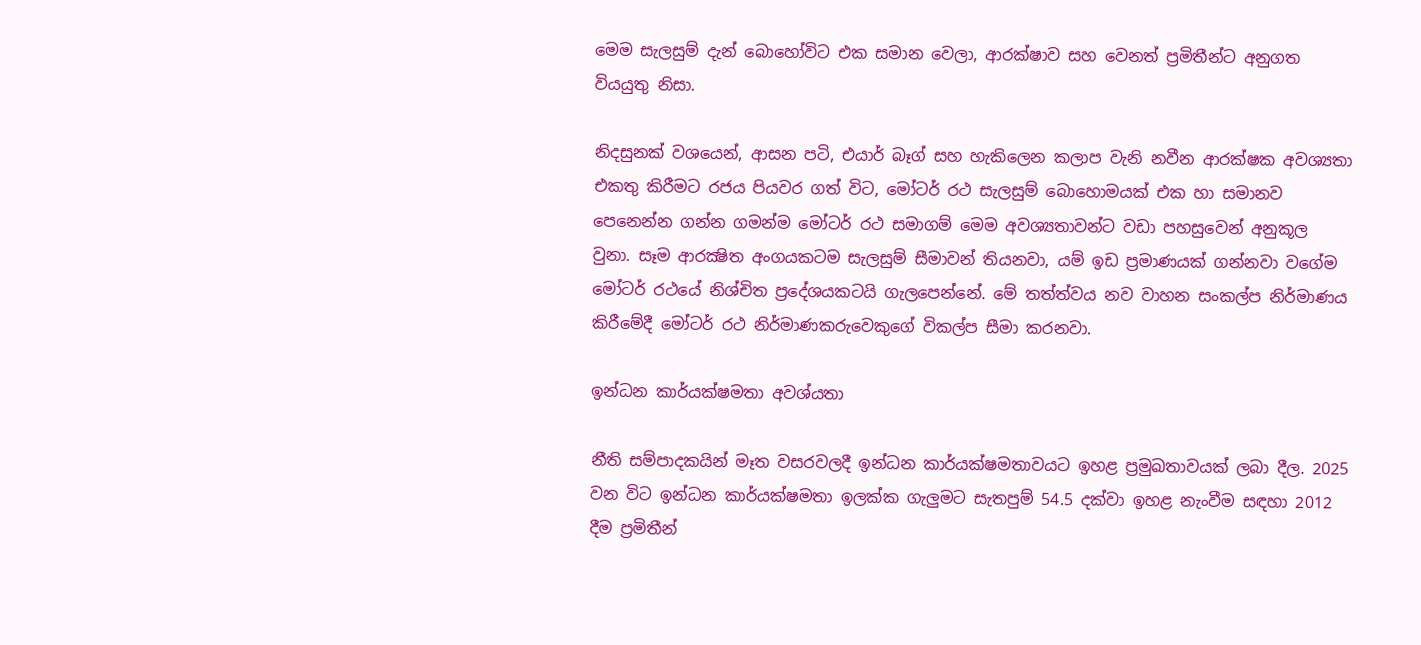මෙම සැලසුම් දැන් බොහෝවිට එක සමාන වෙලා, ආරක්ෂාව සහ වෙනත් ප්‍රමිතීන්ට අනුගත වියයුතු නිසා.

නිදසුනක් වශයෙන්, ආසන පටි, එයාර් බෑග් සහ හැකිලෙන කලාප වැනි නවීන ආරක්ෂක අවශ්‍යතා එකතු කිරීමට රජය පියවර ගත් විට, මෝටර් රථ සැලසුම් බොහොමයක් එක හා සමානව පෙනෙන්න ගන්න ගමන්ම මෝටර් රථ සමාගම් මෙම අවශ්‍යතාවන්ට වඩා පහසුවෙන් අනුකූල වුනා. සෑම ආරක්‍ෂිත අංගයකටම සැලසුම් සීමාවන් තියනවා, යම් ඉඩ ප්‍රමාණයක් ගන්නවා වගේම මෝටර් රථයේ නිශ්චිත ප්‍රදේශයකටයි ගැලපෙන්නේ. මේ තත්ත්වය නව වාහන සංකල්ප නිර්මාණය කිරීමේදී මෝටර් රථ නිර්මාණකරුවෙකුගේ විකල්ප සීමා කරනවා.

ඉන්ධන කාර්යක්ෂමතා අවශ්යතා

නීති සම්පාදකයින් මෑත වසරවලදී ඉන්ධන කාර්යක්ෂමතාවයට ඉහළ ප්‍රමුඛතාවයක් ලබා දීල. 2025 වන විට ඉන්ධන කාර්යක්ෂමතා ඉලක්ක ගැලුමට සැතපුම් 54.5 දක්වා ඉහළ නැංවීම සඳහා 2012 දීම ප්‍රමිතීන්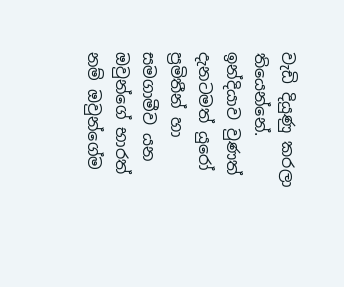වැඩි දියුණු කරලා තියෙන්නේ. ඉන්දියාව වුණත් දැනටමත් යුරෝ ප්‍රමිතීන් හා සමගාමීව යන ඔවුන්ගේ භාරත් නම් ඔවුන්ගේම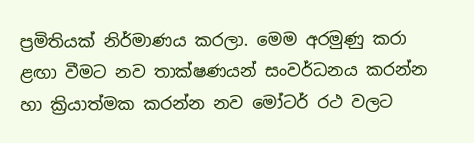ප්‍රමිතියක් නිර්මාණය කරලා. මෙම අරමුණු කරා ළඟා වීමට නව තාක්ෂණයන් සංවර්ධනය කරන්න හා ක්‍රියාත්මක කරන්න නව මෝටර් රථ වලට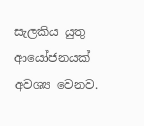සැලකිය යුතු ආයෝජනයක් අවශ්‍ය වෙනව.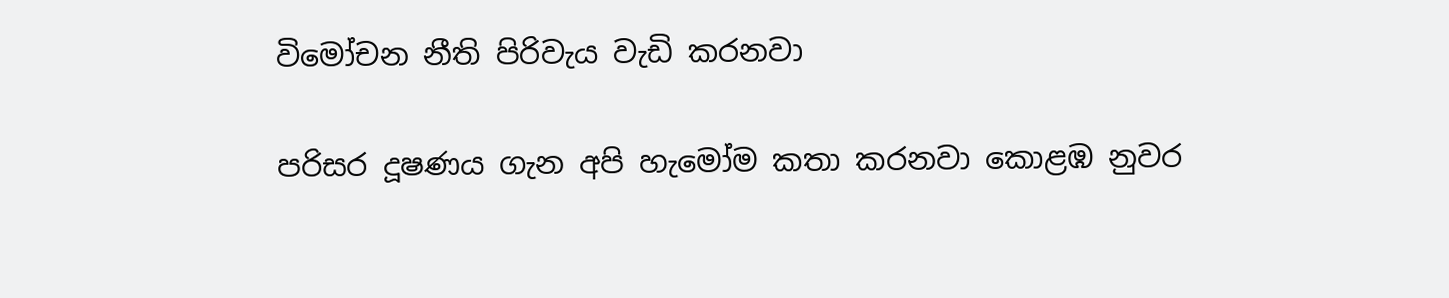විමෝචන නීති පිරිවැය වැඩි කරනවා

පරිසර දූෂණය ගැන අපි හැමෝම කතා කරනවා කොළඹ නුවර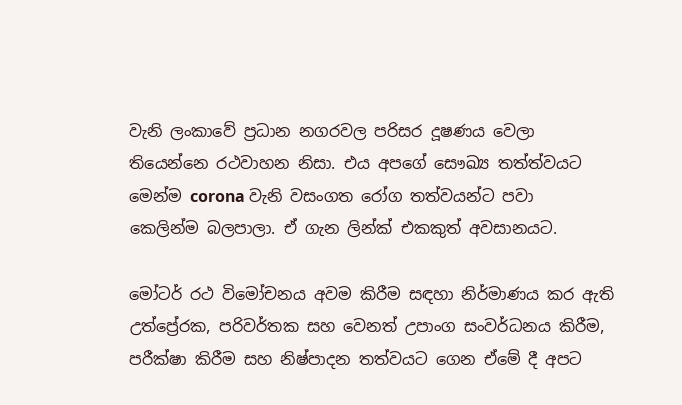වැනි ලංකාවේ ප්‍රධාන නගරවල පරිසර දූෂණය වෙලා තියෙන්නෙ රථවාහන නිසා. එය අපගේ සෞඛ්‍ය තත්ත්වයට මෙන්ම corona වැනි වසංගත රෝග තත්වයන්ට පවා කෙලින්ම බලපාලා. ඒ ගැන ලින්ක් එකකුත් අවසානයට.

මෝටර් රථ විමෝචනය අවම කිරීම සඳහා නිර්මාණය කර ඇති උත්ප්‍රේරක, පරිවර්තක සහ වෙනත් උපාංග සංවර්ධනය කිරීම, පරීක්ෂා කිරීම සහ නිෂ්පාදන තත්වයට ගෙන ඒමේ දී අපට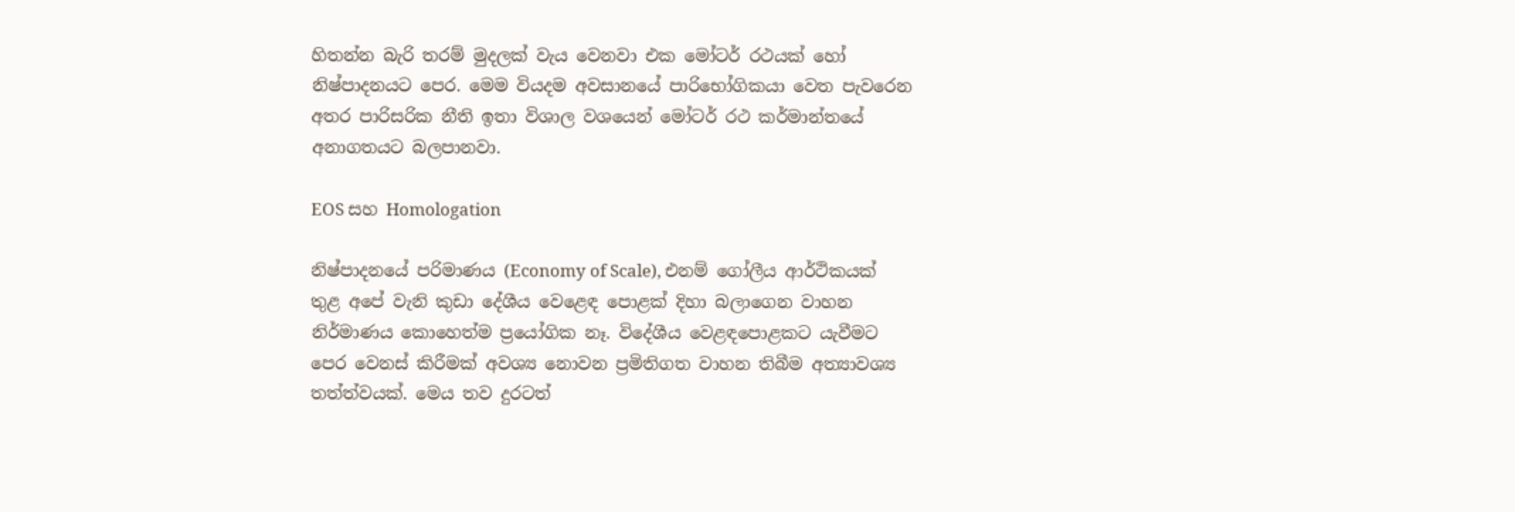හිතන්න බැරි තරම් මුදලක් වැය වෙනවා එක මෝටර් රථයක් හෝ නිෂ්පාදනයට පෙර. මෙම වියදම අවසානයේ පාරිභෝගිකයා වෙත පැවරෙන අතර පාරිසරික නීති ඉතා විශාල වශයෙන් මෝටර් රථ කර්මාන්තයේ අනාගතයට බලපානවා.

EOS සහ Homologation

නිෂ්පාදනයේ පරිමාණය (Economy of Scale), එනම් ගෝලීය ආර්ථිකයක් තුළ අපේ වැනි කුඩා දේශීය වෙළෙඳ පොළක් දිහා බලාගෙන වාහන නිර්මාණය කොහෙත්ම ප්‍රයෝගික නෑ. විදේශීය වෙළඳපොළකට යැවීමට පෙර වෙනස් කිරීමක් අවශ්‍ය නොවන ප්‍රමිතිගත වාහන තිබීම අත්‍යාවශ්‍ය තත්ත්වයක්. මෙය තව දුරටත්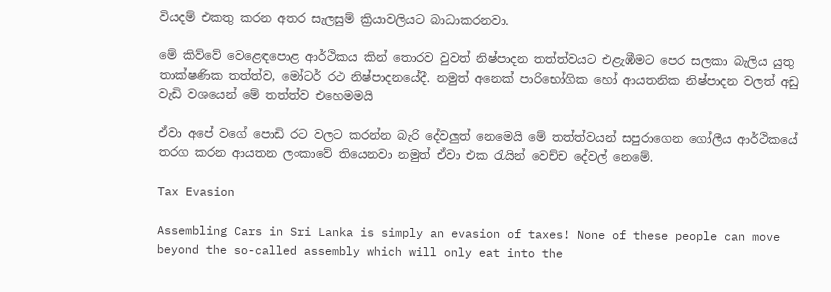වියදම් එකතු කරන අතර සැලසුම් ක්‍රියාවලියට බාධාකරනවා.

මේ කිව්වේ වෙළෙඳපොළ ආර්ථිකය කින් තොරව වුවත් නිෂ්පාදන තත්ත්වයට එළැඹීමට පෙර සලකා බැලිය යුතු තාක්ෂණික තත්ත්ව, මෝටර් රථ නිෂ්පාදනයේදී. නමුත් අනෙක් පාරිභෝගික හෝ ආයතනික නිෂ්පාදන වලත් අඩු වැඩි වශයෙන් මේ තත්ත්ව එහෙමමයි

ඒවා අපේ වගේ පොඩි රට වලට කරන්න බැරි දේවලුත් නෙමෙයි මේ තත්ත්වයන් සපුරාගෙන ගෝලීය ආර්ථිකයේ තරග කරන ආයතන ලංකාවේ තියෙනවා නමුත් ඒවා එක රැයින් වෙච්ච දේවල් නෙමේ.

Tax Evasion

Assembling Cars in Sri Lanka is simply an evasion of taxes! None of these people can move beyond the so-called assembly which will only eat into the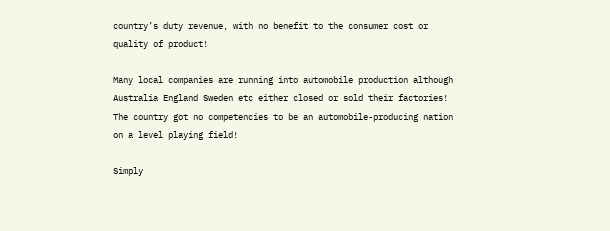country’s duty revenue, with no benefit to the consumer cost or quality of product!

Many local companies are running into automobile production although Australia England Sweden etc either closed or sold their factories! The country got no competencies to be an automobile-producing nation on a level playing field!

Simply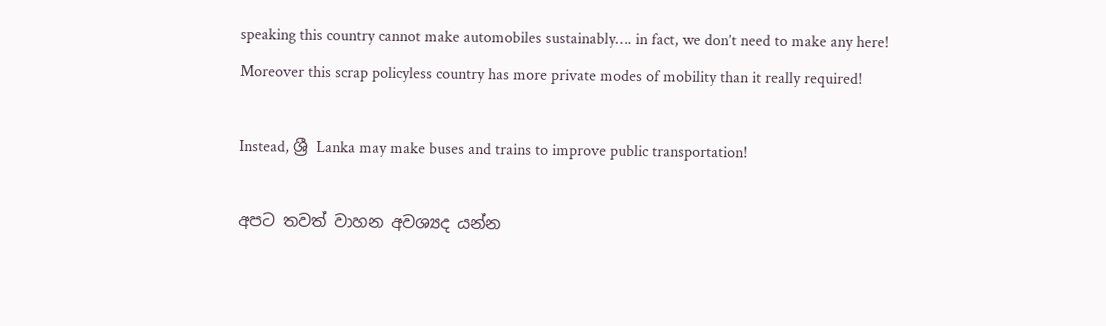speaking this country cannot make automobiles sustainably…. in fact, we don’t need to make any here! Moreover this scrap policyless country has more private modes of mobility than it really required!

Instead, ශ්‍රී Lanka may make buses and trains to improve public transportation!

අපට තවත් වාහන අවශ්‍යද යන්න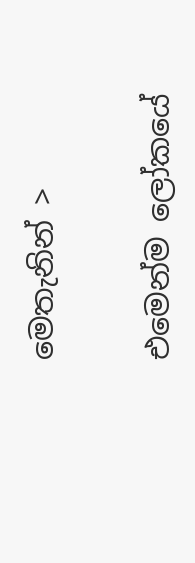මෙතැනින් >

එමෙන්ම ලෝකයේ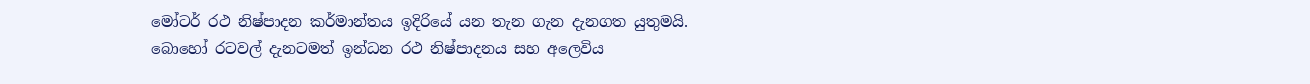මෝටර් රථ නිෂ්පාදන කර්මාන්තය ඉදිරියේ යන තැන ගැන දැනගත යුතුමයි. බොහෝ රටවල් දැනටමත් ඉන්ධන රථ නිෂ්පාදනය සහ අලෙවිය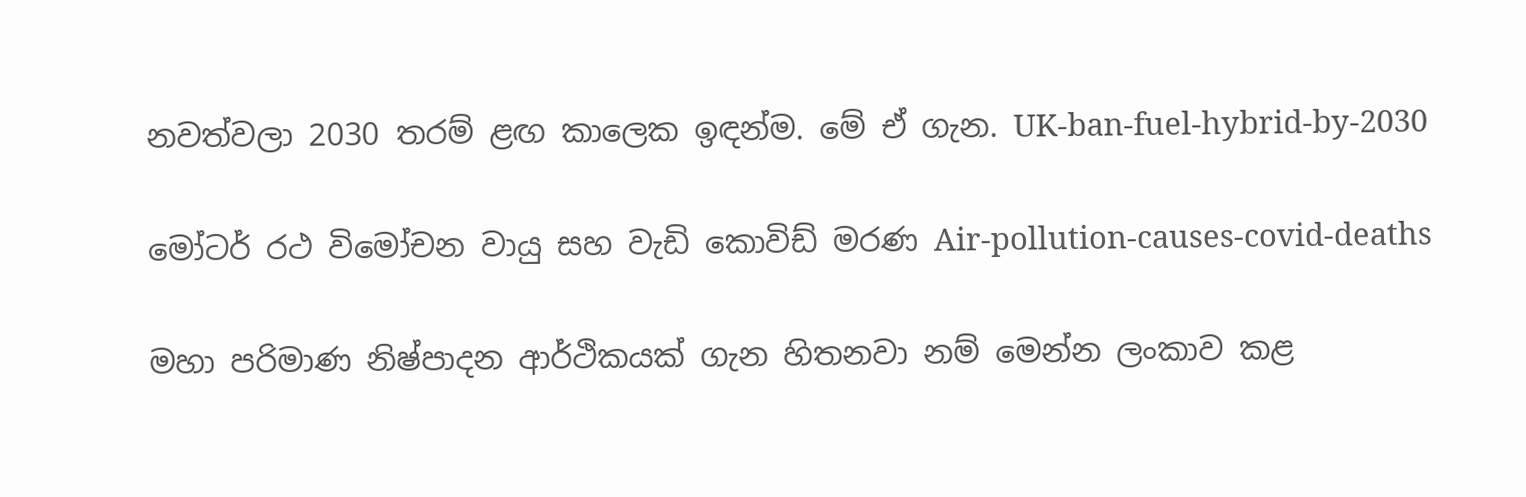නවත්වලා 2030 තරම් ළඟ කාලෙක ඉඳන්ම. මේ ඒ ගැන. UK-ban-fuel-hybrid-by-2030

මෝටර් රථ විමෝචන වායු සහ වැඩි කොවිඩ් මරණ Air-pollution-causes-covid-deaths

මහා පරිමාණ නිෂ්පාදන ආර්ථිකයක් ගැන හිතනවා නම් මෙන්න ලංකාව කළ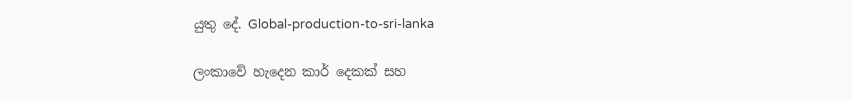යුතු දේ. Global-production-to-sri-lanka

ලංකාවේ හැදෙන කාර් දෙකක් සහ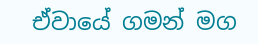ඒවායේ ගමන් මග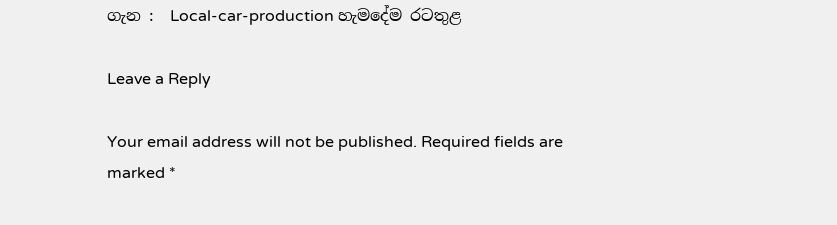ගැන :  Local-car-production හැමදේම රටතුළ

Leave a Reply

Your email address will not be published. Required fields are marked *